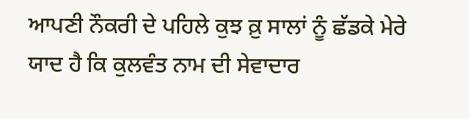ਆਪਣੀ ਨੌਕਰੀ ਦੇ ਪਹਿਲੇ ਕੁਝ ਕ਼ੁ ਸਾਲਾਂ ਨੂੰ ਛੱਡਕੇ ਮੇਰੇ ਯਾਦ ਹੈ ਕਿ ਕੁਲਵੰਤ ਨਾਮ ਦੀ ਸੇਵਾਦਾਰ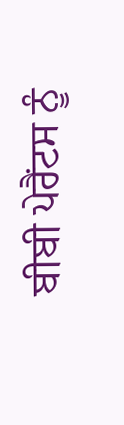ਬੀਬੀ ਪੇਰੈਂਟਸ ਨੂੰ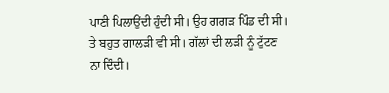ਪਾਣੀ ਪਿਲਾਉਂਦੀ ਹੁੰਦੀ ਸੀ। ਉਹ ਗਗੜ ਪਿੰਡ ਦੀ ਸੀ। ਤੇ ਬਹੁਤ ਗਾਲੜੀ ਵੀ ਸੀ। ਗੱਲਾਂ ਦੀ ਲੜੀ ਨੂੰ ਟੁੱਟਣ ਨਾ ਦਿੰਦੀ।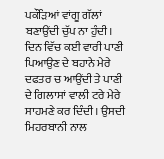ਪਕੌੜਿਆਂ ਵਾਂਗੂ ਗੱਲਾਂ ਬਣਾਉਂਦੀ ਚੁੱਪ ਨਾ ਹੁੰਦੀ। ਦਿਨ ਵਿੱਚ ਕਈ ਵਾਰੀ ਪਾਣੀ ਪਿਆਉਣ ਦੇ ਬਹਾਨੇ ਮੇਰੇ ਦਫਤਰ ਚ ਆਉਂਦੀ ਤੇ ਪਾਣੀ ਦੇ ਗਿਲਾਸਾਂ ਵਾਲੀ ਟਰੇ ਮੇਰੇ ਸਾਹਮਣੇ ਕਰ ਦਿੰਦੀ। ਉਸਦੀ ਮਿਹਰਬਾਨੀ ਨਾਲ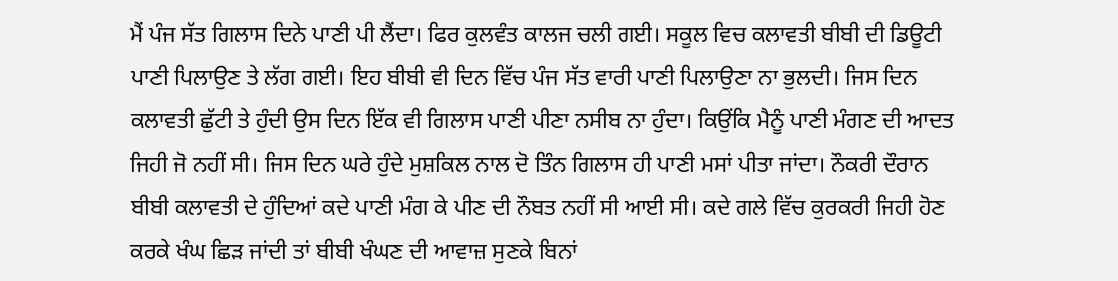ਮੈਂ ਪੰਜ ਸੱਤ ਗਿਲਾਸ ਦਿਨੇ ਪਾਣੀ ਪੀ ਲੈਂਦਾ। ਫਿਰ ਕੁਲਵੰਤ ਕਾਲਜ ਚਲੀ ਗਈ। ਸਕੂਲ ਵਿਚ ਕਲਾਵਤੀ ਬੀਬੀ ਦੀ ਡਿਊਟੀ ਪਾਣੀ ਪਿਲਾਉਣ ਤੇ ਲੱਗ ਗਈ। ਇਹ ਬੀਬੀ ਵੀ ਦਿਨ ਵਿੱਚ ਪੰਜ ਸੱਤ ਵਾਰੀ ਪਾਣੀ ਪਿਲਾਉਣਾ ਨਾ ਭੁਲਦੀ। ਜਿਸ ਦਿਨ ਕਲਾਵਤੀ ਛੁੱਟੀ ਤੇ ਹੁੰਦੀ ਉਸ ਦਿਨ ਇੱਕ ਵੀ ਗਿਲਾਸ ਪਾਣੀ ਪੀਣਾ ਨਸੀਬ ਨਾ ਹੁੰਦਾ। ਕਿਉਂਕਿ ਮੈਨੂੰ ਪਾਣੀ ਮੰਗਣ ਦੀ ਆਦਤ ਜਿਹੀ ਜੋ ਨਹੀਂ ਸੀ। ਜਿਸ ਦਿਨ ਘਰੇ ਹੁੰਦੇ ਮੁਸ਼ਕਿਲ ਨਾਲ ਦੋ ਤਿੰਨ ਗਿਲਾਸ ਹੀ ਪਾਣੀ ਮਸਾਂ ਪੀਤਾ ਜਾਂਦਾ। ਨੌਕਰੀ ਦੌਰਾਨ ਬੀਬੀ ਕਲਾਵਤੀ ਦੇ ਹੁੰਦਿਆਂ ਕਦੇ ਪਾਣੀ ਮੰਗ ਕੇ ਪੀਣ ਦੀ ਨੌਬਤ ਨਹੀਂ ਸੀ ਆਈ ਸੀ। ਕਦੇ ਗਲੇ ਵਿੱਚ ਕੁਰਕਰੀ ਜਿਹੀ ਹੋਣ ਕਰਕੇ ਖੰਘ ਛਿੜ ਜਾਂਦੀ ਤਾਂ ਬੀਬੀ ਖੰਘਣ ਦੀ ਆਵਾਜ਼ ਸੁਣਕੇ ਬਿਨਾਂ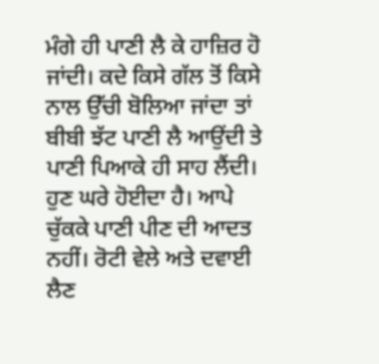ਮੰਗੇ ਹੀ ਪਾਣੀ ਲੈ ਕੇ ਹਾਜ਼ਿਰ ਹੋ ਜਾਂਦੀ। ਕਦੇ ਕਿਸੇ ਗੱਲ ਤੋਂ ਕਿਸੇ ਨਾਲ ਉੱਚੀ ਬੋਲਿਆ ਜਾਂਦਾ ਤਾਂ ਬੀਬੀ ਝੱਟ ਪਾਣੀ ਲੈ ਆਉਂਦੀ ਤੇ ਪਾਣੀ ਪਿਆਕੇ ਹੀ ਸਾਹ ਲੈਂਦੀ। ਹੁਣ ਘਰੇ ਹੋਈਦਾ ਹੈ। ਆਪੇ ਚੁੱਕਕੇ ਪਾਣੀ ਪੀਣ ਦੀ ਆਦਤ ਨਹੀਂ। ਰੋਟੀ ਵੇਲੇ ਅਤੇ ਦਵਾਈ ਲੈਣ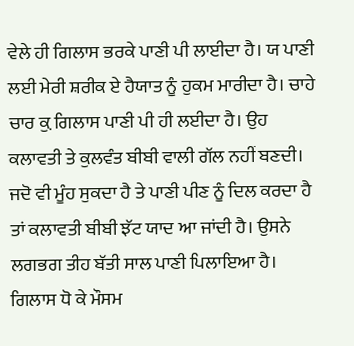ਵੇਲੇ ਹੀ ਗਿਲਾਸ ਭਰਕੇ ਪਾਣੀ ਪੀ ਲਾਈਦਾ ਹੈ। ਯ ਪਾਣੀ ਲਈ ਮੇਰੀ ਸ਼ਰੀਕ ਏ ਹੈਯਾਤ ਨੂੰ ਹੁਕਮ ਮਾਰੀਦਾ ਹੈ। ਚਾਹੇ ਚਾਰ ਕ਼ੁ ਗਿਲਾਸ ਪਾਣੀ ਪੀ ਹੀ ਲਈਦਾ ਹੈ। ਉਹ ਕਲਾਵਤੀ ਤੇ ਕੁਲਵੰਤ ਬੀਬੀ ਵਾਲੀ ਗੱਲ ਨਹੀਂ ਬਣਦੀ। ਜਦੋ ਵੀ ਮੂੰਹ ਸੁਕਦਾ ਹੈ ਤੇ ਪਾਣੀ ਪੀਣ ਨੂੰ ਦਿਲ ਕਰਦਾ ਹੈ ਤਾਂ ਕਲਾਵਤੀ ਬੀਬੀ ਝੱਟ ਯਾਦ ਆ ਜਾਂਦੀ ਹੈ। ਉਸਨੇ ਲਗਭਗ ਤੀਹ ਬੱਤੀ ਸਾਲ ਪਾਣੀ ਪਿਲਾਇਆ ਹੈ। ਗਿਲਾਸ ਧੋ ਕੇ ਮੌਸਮ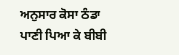ਅਨੁਸਾਰ ਕੋਸਾ ਠੰਡਾ ਪਾਣੀ ਪਿਆ ਕੇ ਬੀਬੀ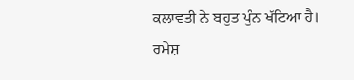ਕਲਾਵਤੀ ਨੇ ਬਹੁਤ ਪੁੰਨ ਖੱਟਿਆ ਹੈ।
ਰਮੇਸ਼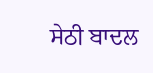ਸੇਠੀ ਬਾਦਲ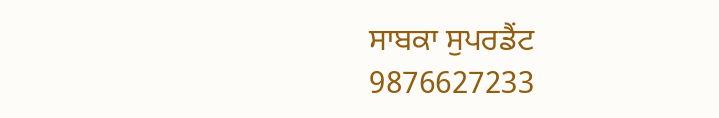ਸਾਬਕਾ ਸੁਪਰਡੈਂਟ
9876627233